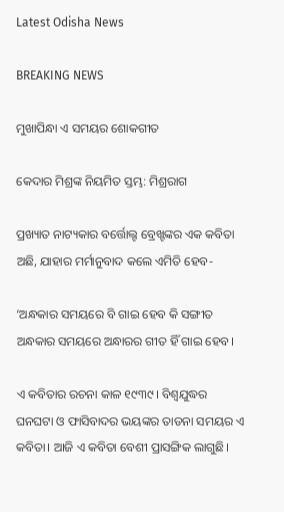Latest Odisha News

BREAKING NEWS

ମୁଖାପିନ୍ଧା ଏ ସମୟର ଶୋକଗୀତ

କେଦାର ମିଶ୍ରଙ୍କ ନିୟମିତ ସ୍ତମ୍ଭ: ମିଶ୍ରରାଗ

ପ୍ରଖ୍ୟାତ ନାଟ୍ୟକାର ବର୍ତ୍ତୋଲ୍ଟ ବ୍ରେଖ୍ଟଙ୍କର ଏକ କବିତା ଅଛି, ଯାହାର ମର୍ମାନୁବାଦ କଲେ ଏମିତି ହେବ-

‘ଅନ୍ଧକାର ସମୟରେ ବି ଗାଇ ହେବ କି ସଙ୍ଗୀତ
ଅନ୍ଧକାର ସମୟରେ ଅନ୍ଧାରର ଗୀତ ହିଁ ଗାଇ ହେବ।

ଏ କବିତାର ରଚନା କାଳ ୧୯୩୯। ବିଶ୍ଵଯୁଦ୍ଧର ଘନଘଟା ଓ ଫାସିବାଦର ଭୟଙ୍କର ତାଡନା ସମୟର ଏ କବିତା। ଆଜି ଏ କବିତା ବେଶୀ ପ୍ରାସଙ୍ଗିକ ଲାଗୁଛି।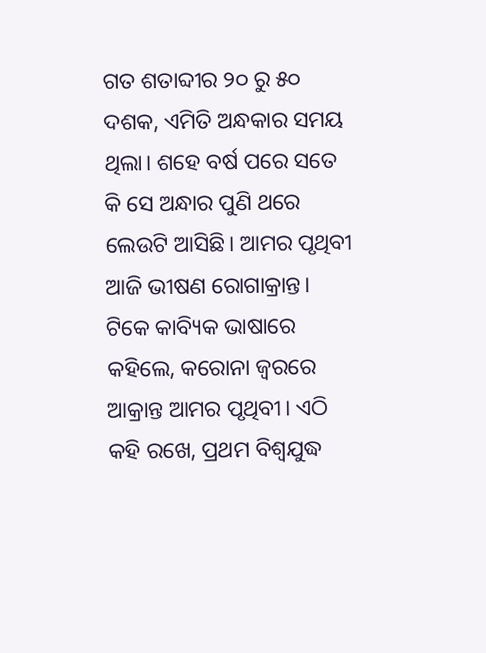ଗତ ଶତାବ୍ଦୀର ୨୦ ରୁ ୫୦ ଦଶକ, ଏମିତି ଅନ୍ଧକାର ସମୟ ଥିଲା। ଶହେ ବର୍ଷ ପରେ ସତେ କି ସେ ଅନ୍ଧାର ପୁଣି ଥରେ ଲେଉଟି ଆସିଛି। ଆମର ପୃଥିବୀ ଆଜି ଭୀଷଣ ରୋଗାକ୍ରାନ୍ତ। ଟିକେ କାବ୍ୟିକ ଭାଷାରେ କହିଲେ, କରୋନା ଜ୍ବରରେ ଆକ୍ରାନ୍ତ ଆମର ପୃଥିବୀ। ଏଠି କହି ରଖେ, ପ୍ରଥମ ବିଶ୍ଵଯୁଦ୍ଧ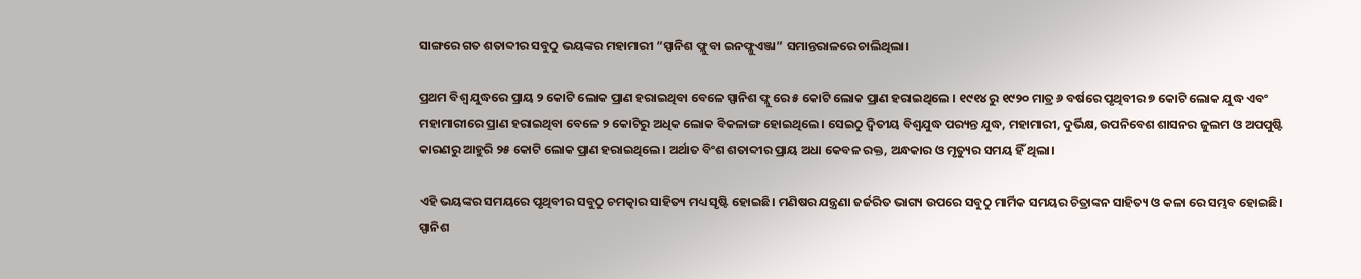ସାଙ୍ଗରେ ଗତ ଶତାବ୍ଦୀର ସବୁଠୁ ଭୟଙ୍କର ମହାମାରୀ “ସ୍ପାନିଶ ଫ୍ଲୁ ବା ଇନଫ୍ଳୁଏଞ୍ଜା” ସମାନ୍ତରାଳରେ ଚାଲିଥିଲା।

ପ୍ରଥମ ବିଶ୍ଵ ଯୁଦ୍ଧରେ ପ୍ରାୟ ୨ କୋଟି ଲୋକ ପ୍ରାଣ ହରାଇଥିବା ବେଳେ ସ୍ପାନିଶ ଫ୍ଲୁ ରେ ୫ କୋଟି ଲୋକ ପ୍ରାଣ ହରାଇଥିଲେ । ୧୯୧୪ ରୁ ୧୯୨୦ ମାତ୍ର ୬ ବର୍ଷରେ ପୃଥିବୀର ୭ କୋଟି ଲୋକ ଯୁଦ୍ଧ ଏବଂ ମହାମାରୀରେ ପ୍ରାଣ ହରାଇଥିବା ବେଳେ ୨ କୋଟିରୁ ଅଧିକ ଲୋକ ବିକଳାଙ୍ଗ ହୋଇଥିଲେ। ସେଇଠୁ ଦ୍ଵିତୀୟ ବିଶ୍ଵଯୁଦ୍ଧ ପର‌୍ୟନ୍ତ ଯୁଦ୍ଧ, ମହାମାରୀ, ଦୁର୍ଭିକ୍ଷ, ଉପନିବେଶ ଶାସନର ଜୁଲମ ଓ ଅପପୁଷ୍ଟି କାରଣରୁ ଆହୁରି ୨୫ କୋଟି ଲୋକ ପ୍ରାଣ ହରାଇଥିଲେ। ଅର୍ଥାତ ବିଂଶ ଶତାବ୍ଦୀର ପ୍ରାୟ ଅଧା କେବଳ ରକ୍ତ, ଅନ୍ଧକାର ଓ ମୃତ୍ୟୁର ସମୟ ହିଁ ଥିଲା।

ଏହି ଭୟଙ୍କର ସମୟରେ ପୃଥିବୀର ସବୁଠୁ ଚମତ୍କାର ସାହିତ୍ୟ ମଧ୍ୟ ସୃଷ୍ଟି ହୋଇଛି। ମଣିଷର ଯନ୍ତ୍ରଣା ଜର୍ଜରିତ ଭାଗ୍ୟ ଉପରେ ସବୁଠୁ ମାର୍ମିକ ସମୟର ଚିତ୍ରାଙ୍କନ ସାହିତ୍ୟ ଓ କଳା ରେ ସମ୍ଭବ ହୋଇଛି। ସ୍ପାନିଶ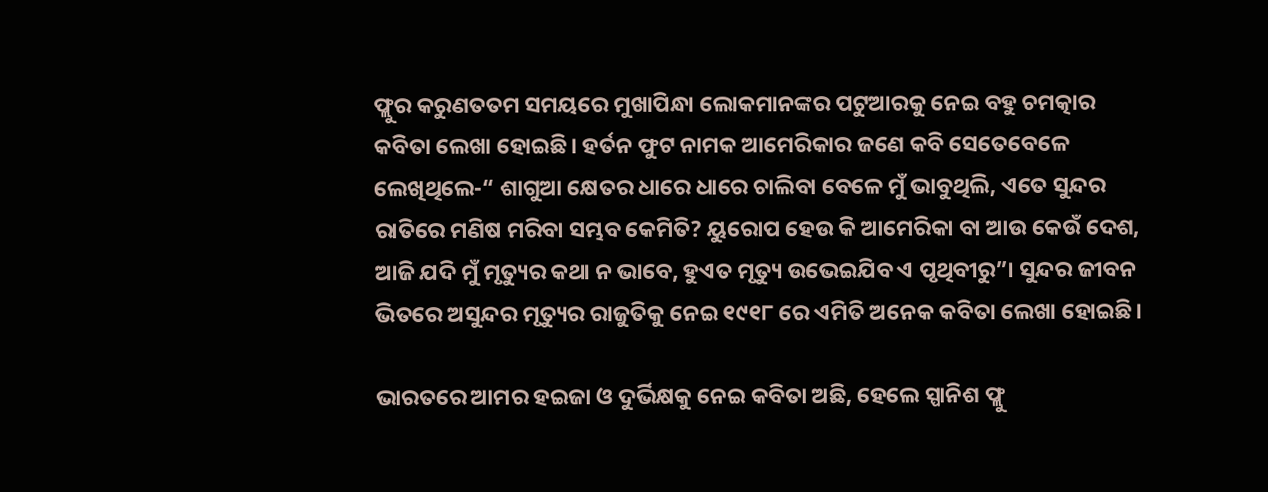ଫ୍ଲୁର କରୁଣତତମ ସମୟରେ ମୁଖାପିନ୍ଧା ଲୋକମାନଙ୍କର ପଟୁଆରକୁ ନେଇ ବହୁ ଚମତ୍କାର କବିତା ଲେଖା ହୋଇଛି। ହର୍ତନ ଫୁଟ ନାମକ ଆମେରିକାର ଜଣେ କବି ସେତେବେଳେ ଲେଖିଥିଲେ-“ ଶାଗୁଆ କ୍ଷେତର ଧାରେ ଧାରେ ଚାଲିବା ବେଳେ ମୁଁ ଭାବୁଥିଲି, ଏତେ ସୁନ୍ଦର ରାତିରେ ମଣିଷ ମରିବା ସମ୍ଭବ କେମିତି? ୟୁରୋପ ହେଉ କି ଆମେରିକା ବା ଆଉ କେଉଁ ଦେଶ, ଆଜି ଯଦି ମୁଁ ମୃତ୍ୟୁର କଥା ନ ଭାବେ, ହୁଏତ ମୃତ୍ୟୁ ଉଭେଇଯିବ ଏ ପୃଥିବୀରୁ”। ସୁନ୍ଦର ଜୀବନ ଭିତରେ ଅସୁନ୍ଦର ମୃତ୍ୟୁର ରାଜୁତିକୁ ନେଇ ୧୯୧୮ ରେ ଏମିତି ଅନେକ କବିତା ଲେଖା ହୋଇଛି।

ଭାରତରେ ଆମର ହଇଜା ଓ ଦୁର୍ଭିକ୍ଷକୁ ନେଇ କବିତା ଅଛି, ହେଲେ ସ୍ପାନିଶ ଫ୍ଲୁ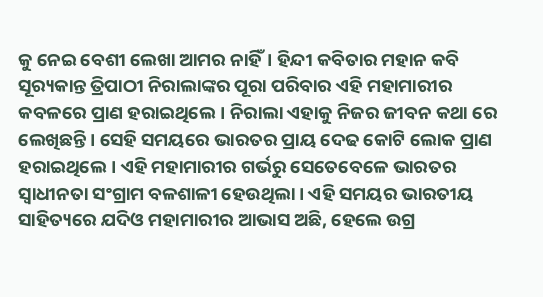କୁ ନେଇ ବେଶୀ ଲେଖା ଆମର ନାହିଁ। ହିନ୍ଦୀ କବିତାର ମହାନ କବି ସୂର‌୍ୟକାନ୍ତ ତ୍ରିପାଠୀ ନିରାଲାଙ୍କର ପୂରା ପରିବାର ଏହି ମହାମାରୀର କବଳରେ ପ୍ରାଣ ହରାଇଥିଲେ। ନିରାଲା ଏହାକୁ ନିଜର ଜୀବନ କଥା ରେ ଲେଖିଛନ୍ତି। ସେହି ସମୟରେ ଭାରତର ପ୍ରାୟ ଦେଢ କୋଟି ଲୋକ ପ୍ରାଣ ହରାଇଥିଲେ। ଏହି ମହାମାରୀର ଗର୍ଭରୁ ସେତେବେଳେ ଭାରତର ସ୍ଵାଧୀନତା ସଂଗ୍ରାମ ବଳଶାଳୀ ହେଉଥିଲା। ଏହି ସମୟର ଭାରତୀୟ ସାହିତ୍ୟରେ ଯଦିଓ ମହାମାରୀର ଆଭାସ ଅଛି, ହେଲେ ଉଗ୍ର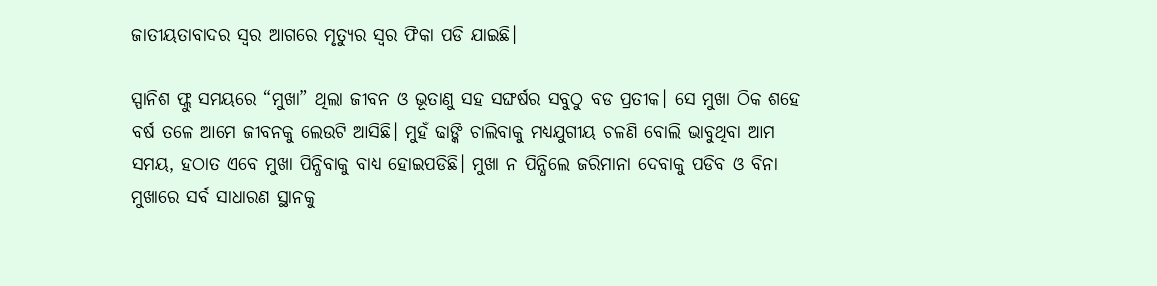ଜାତୀୟତାବାଦର ସ୍ଵର ଆଗରେ ମୃତ୍ୟୁର ସ୍ଵର ଫିକା ପଡି ଯାଇଛି।

ସ୍ପାନିଶ ଫ୍ଲୁ ସମୟରେ “ମୁଖା” ଥିଲା ଜୀବନ ଓ ଭୂତାଣୁ ସହ ସଙ୍ଘର୍ଷର ସବୁଠୁ ବଡ ପ୍ରତୀକ। ସେ ମୁଖା ଠିକ ଶହେ ବର୍ଷ ତଳେ ଆମେ ଜୀବନକୁ ଲେଉଟି ଆସିଛି। ମୁହଁ ଢାଙ୍କି ଚାଲିବାକୁ ମଧ୍ୟଯୁଗୀୟ ଚଳଣି ବୋଲି ଭାବୁଥିବା ଆମ ସମୟ, ହଠାତ ଏବେ ମୁଖା ପିନ୍ଧିବାକୁ ବାଧ୍ୟ ହୋଇପଡିଛି। ମୁଖା ନ ପିନ୍ଧିଲେ ଜରିମାନା ଦେବାକୁ ପଡିବ ଓ ବିନା ମୁଖାରେ ସର୍ବ ସାଧାରଣ ସ୍ଥାନକୁ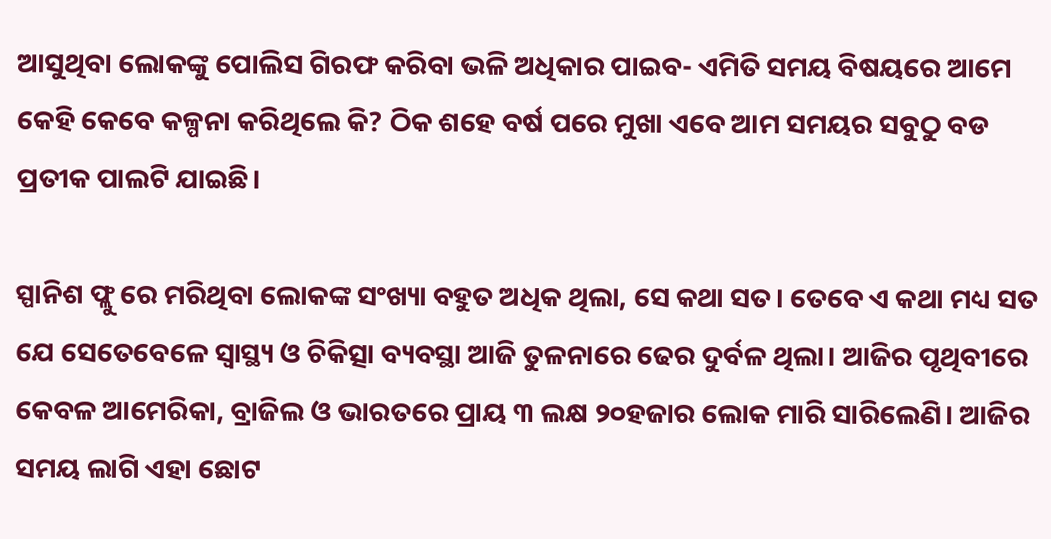ଆସୁଥିବା ଲୋକଙ୍କୁ ପୋଲିସ ଗିରଫ କରିବା ଭଳି ଅଧିକାର ପାଇବ- ଏମିତି ସମୟ ବିଷୟରେ ଆମେ କେହି କେବେ କଳ୍ପନା କରିଥିଲେ କି? ଠିକ ଶହେ ବର୍ଷ ପରେ ମୁଖା ଏବେ ଆମ ସମୟର ସବୁଠୁ ବଡ ପ୍ରତୀକ ପାଲଟି ଯାଇଛି।

ସ୍ପାନିଶ ଫ୍ଲୁ ରେ ମରିଥିବା ଲୋକଙ୍କ ସଂଖ୍ୟା ବହୁତ ଅଧିକ ଥିଲା, ସେ କଥା ସତ। ତେବେ ଏ କଥା ମଧ୍ୟ ସତ ଯେ ସେତେବେଳେ ସ୍ୱାସ୍ଥ୍ୟ ଓ ଚିକିତ୍ସା ବ୍ୟବସ୍ଥା ଆଜି ତୁଳନାରେ ଢେର ଦୁର୍ବଳ ଥିଲା। ଆଜିର ପୃଥିବୀରେ କେବଳ ଆମେରିକା, ବ୍ରାଜିଲ ଓ ଭାରତରେ ପ୍ରାୟ ୩ ଲକ୍ଷ ୨୦ହଜାର ଲୋକ ମାରି ସାରିଲେଣି। ଆଜିର ସମୟ ଲାଗି ଏହା ଛୋଟ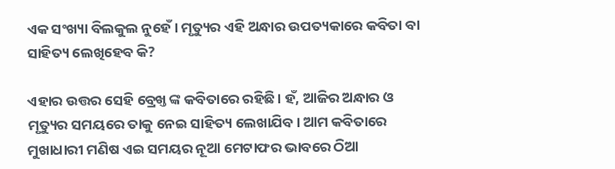ଏକ ସଂଖ୍ୟା ବିଲକୁଲ ନୁହେଁ। ମୃତ୍ୟୁର ଏହି ଅନ୍ଧାର ଉପତ୍ୟକାରେ କବିତା ବା ସାହିତ୍ୟ ଲେଖିହେବ କି?

ଏହାର ଉତ୍ତର ସେହି ବ୍ରେଖ୍ତ ଙ୍କ କବିତାରେ ରହିଛି। ହଁ, ଆଜିର ଅନ୍ଧାର ଓ ମୃତ୍ୟୁର ସମୟରେ ତାକୁ ନେଇ ସାହିତ୍ୟ ଲେଖାଯିବ। ଆମ କବିତାରେ ମୁଖାଧାରୀ ମଣିଷ ଏଇ ସମୟର ନୂଆ ମେଟାଫର ଭାବରେ ଠିଆ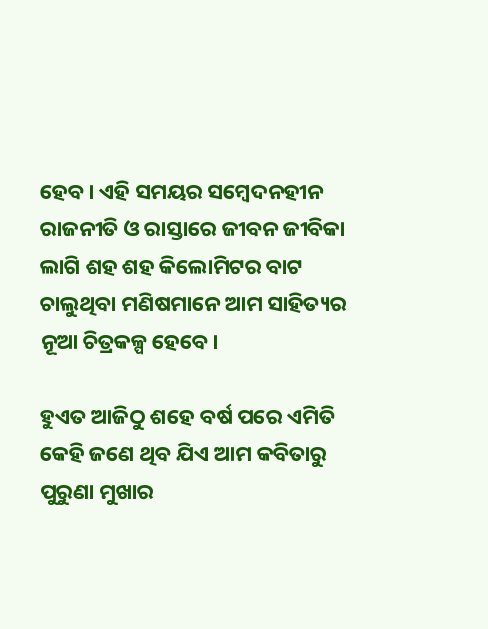ହେବ। ଏହି ସମୟର ସମ୍ବେଦନହୀନ ରାଜନୀତି ଓ ରାସ୍ତାରେ ଜୀବନ ଜୀବିକା ଲାଗି ଶହ ଶହ କିଲୋମିଟର ବାଟ ଚାଲୁଥିବା ମଣିଷମାନେ ଆମ ସାହିତ୍ୟର ନୂଆ ଚିତ୍ରକଳ୍ପ ହେବେ।

ହୁଏତ ଆଜିଠୁ ଶହେ ବର୍ଷ ପରେ ଏମିତି କେହି ଜଣେ ଥିବ ଯିଏ ଆମ କବିତାରୁ ପୁରୁଣା ମୁଖାର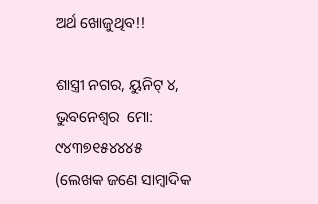ଅର୍ଥ ଖୋଜୁଥିବ!!

ଶାସ୍ତ୍ରୀ ନଗର, ୟୁନିଟ୍ ୪, ଭୁବନେଶ୍ୱର  ମୋ: ୯୪୩୭୧୫୪୪୪୫
(ଲେଖକ ଜଣେ ସାମ୍ବାଦିକ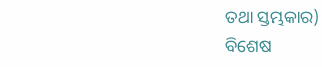ତଥା ସ୍ତମ୍ଭକାର)
ବିଶେଷ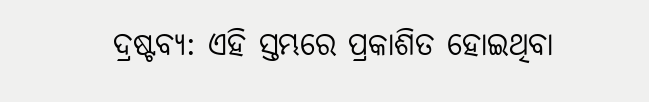ଦ୍ରଷ୍ଟବ୍ୟ: ଏହି ସ୍ତମ୍ଭରେ ପ୍ରକାଶିତ ହୋଇଥିବା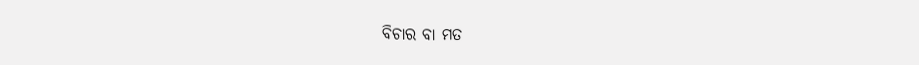ବିଚାର ବା ମତ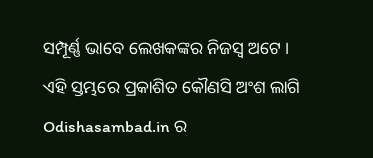ସମ୍ପୂର୍ଣ୍ଣ ଭାବେ ଲେଖକଙ୍କର ନିଜସ୍ୱ ଅଟେ । ଏହି ସ୍ତମ୍ଭରେ ପ୍ରକାଶିତ କୌଣସି ଅଂଶ ଲାଗି Odishasambad.in ର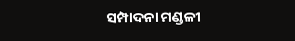ସମ୍ପାଦନା ମଣ୍ଡଳୀ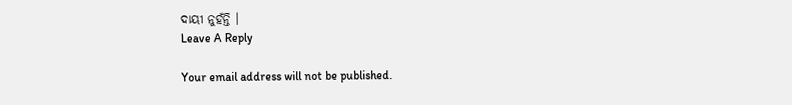ଦାୟୀ ନୁହଁନ୍ତି ।
Leave A Reply

Your email address will not be published.